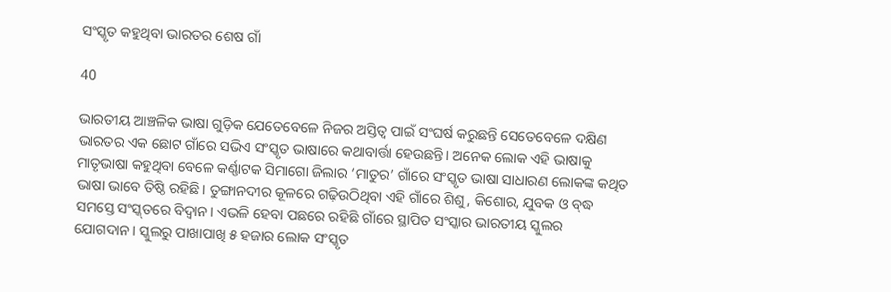ସଂସ୍କୃତ କହୁଥିବା ଭାରତର ଶେଷ ଗାଁ

40

ଭାରତୀୟ ଆଞ୍ଚଳିକ ଭାଷା ଗୁଡ଼ିକ ଯେତେବେଳେ ନିଜର ଅସ୍ତିତ୍ବ ପାଇଁ ସଂଘର୍ଷ କରୁଛନ୍ତି ସେତେବେଳେ ଦକ୍ଷିଣ ଭାରତର ଏକ ଛୋଟ ଗାଁରେ ସଭିଏ ସଂସ୍କୃତ ଭାଷାରେ କଥାବାର୍ତ୍ତା ହେଉଛନ୍ତି। ଅନେକ ଲୋକ ଏହି ଭାଷାକୁ ମାତୃଭାଷା କହୁଥିବା ବେଳେ କର୍ଣ୍ଣାଟକ ସିମାଗୋ ଜିଲାର ‘ମାତୁର’ ଗାଁରେ ସଂସ୍କୃତ ଭାଷା ସାଧାରଣ ଲୋକଙ୍କ କଥିତ ଭାଷା ଭାବେ ତିଷ୍ଠି ରହିଛି। ତୁଙ୍ଗାନଦୀର କୂଳରେ ଗଢ଼ିଉଠିଥିବା ଏହି ଗାଁରେ ଶିଶୁ, କିଶୋର, ଯୁବକ ଓ ବ୍‌ଦ୍ଧ ସମସ୍ତେ ସଂସ୍କ୍‌ତରେ ବିଦ୍ବାନ। ଏଭଳି ହେବା ପଛରେ ରହିଛି ଗାଁରେ ସ୍ଥାପିତ ସଂସ୍କାର ଭାରତୀୟ ସ୍କୁଲର ଯୋଗଦାନ। ସ୍କୁଲରୁ ପାଖାପାଖି ୫ ହଜାର ଲୋକ ସଂସ୍କୃତ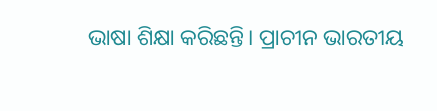ଭାଷା ଶିକ୍ଷା କରିଛନ୍ତି। ପ୍ରାଚୀନ ଭାରତୀୟ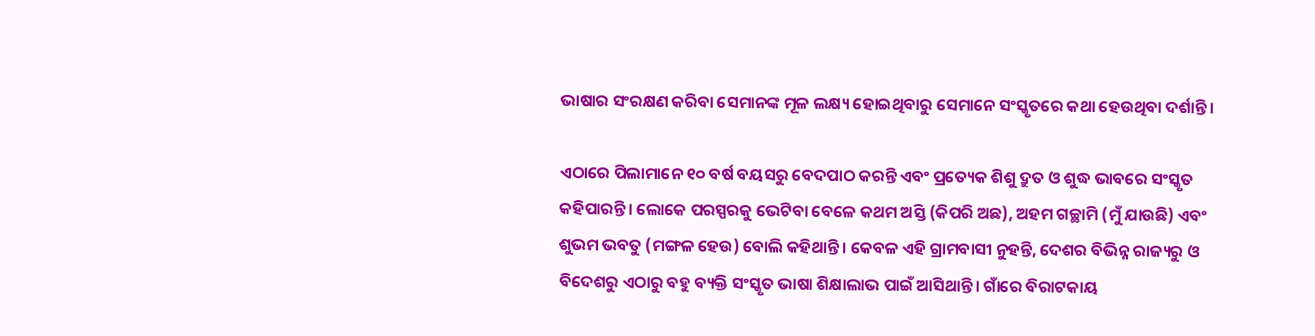ଭାଷାର ସଂରକ୍ଷଣ କରିବା ସେମାନଙ୍କ ମୂଳ ଲକ୍ଷ୍ୟ ହୋଇଥିବାରୁ ସେମାନେ ସଂସ୍କୃତରେ କଥା ହେଉଥିବା ଦର୍ଶାନ୍ତି।

ଏଠାରେ ପିଲାମାନେ ୧୦ ବର୍ଷ ବୟସରୁ ବେଦପାଠ କରନ୍ତି ଏବଂ ପ୍ରତ୍ୟେକ ଶିଶୁ ଦ୍ରୁତ ଓ ଶୁଦ୍ଧ ଭାବରେ ସଂସ୍କୃତ କହିପାରନ୍ତି। ଲୋକେ ପରସ୍ପରକୁ ଭେଟିବା ବେଳେ କଥମ ଅସ୍ତି (କିପରି ଅଛ), ଅହମ ଗଚ୍ଛାମି (ମୁଁ ଯାଉଛି) ଏବଂ ଶୁଭମ ଭବତୁ (ମଙ୍ଗଳ ହେଉ) ବୋଲି କହିଥାନ୍ତି। କେବଳ ଏହି ଗ୍ରାମବାସୀ ନୁହନ୍ତି, ଦେଶର ବିଭିନ୍ନ ରାଜ୍ୟରୁ ଓ ବିଦେଶରୁ ଏଠାରୁ ବହୁ ବ୍ୟକ୍ତି ସଂସ୍କୃତ ଭାଷା ଶିକ୍ଷାଲାଭ ପାଇଁ ଆସିଥାନ୍ତି। ଗାଁରେ ବିରାଟକାୟ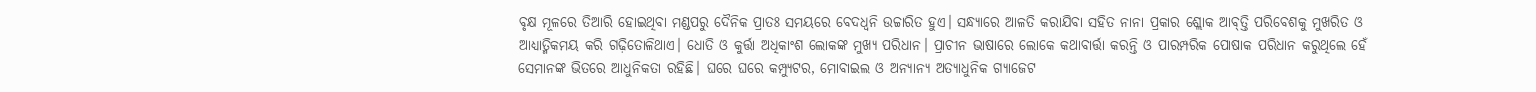ବୃକ୍ଷ ମୂଳରେ ତିଆରି ହୋଇଥିବା ମଣ୍ଡପରୁ ଦୈନିକ ପ୍ରାତଃ ସମୟରେ ବେଦଧ୍ବନି ଉଚ୍ଚାରିତ ହୁଏ। ସନ୍ଧ୍ୟାରେ ଆଳତି କରାଯିବା ସହିତ ନାନା ପ୍ରକାର ଶ୍ଲୋକ ଆବ୍‌ତ୍ତି ପରିବେଶକୁ ମୁଖରିତ ଓ ଆଧ୍ୟାତ୍ମିକମୟ କରି ଗଢ଼ିତୋଳିଥାଏ। ଧୋତି ଓ କୁର୍ତ୍ତା ଅଧିକାଂଶ ଲୋକଙ୍କ ମୁଖ୍ୟ ପରିଧାନ। ପ୍ରାଚୀନ ଭାଷାରେ ଲୋକେ କଥାବାର୍ତ୍ତା କରନ୍ତି ଓ ପାରମ୍ପରିକ ପୋଷାକ ପରିଧାନ କରୁଥିଲେ ହେଁ ସେମାନଙ୍କ ଭିତରେ ଆଧୁନିକତା ରହିଛି। ଘରେ ଘରେ କମ୍ପ୍ୟୁଟର, ମୋବାଇଲ ଓ ଅନ୍ୟାନ୍ୟ ଅତ୍ୟାଧୁନିକ ଗ୍ୟାଜେଟ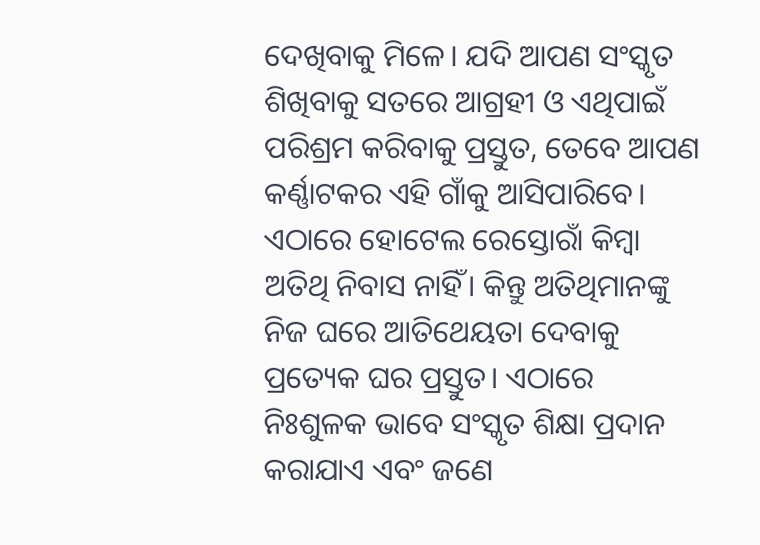ଦେଖିବାକୁ ମିଳେ। ଯଦି ଆପଣ ସଂସ୍କୃତ ଶିଖିବାକୁ ସତରେ ଆଗ୍ରହୀ ଓ ଏଥିପାଇଁ ପରିଶ୍ରମ କରିବାକୁ ପ୍ରସ୍ତୁତ, ତେବେ ଆପଣ କର୍ଣ୍ଣାଟକର ଏହି ଗାଁକୁ ଆସିପାରିବେ। ଏଠାରେ ହୋଟେଲ ରେସ୍ତୋରାଁ କିମ୍ବା ଅତିଥି ନିବାସ ନାହିଁ। କିନ୍ତୁ ଅତିଥିମାନଙ୍କୁ ନିଜ ଘରେ ଆତିଥେୟତା ଦେବାକୁ ପ୍ରତ୍ୟେକ ଘର ପ୍ରସ୍ତୁତ। ଏଠାରେ ନିଃଶୁଳକ ଭାବେ ସଂସ୍କୃତ ଶିକ୍ଷା ପ୍ରଦାନ କରାଯାଏ ଏବଂ ଜଣେ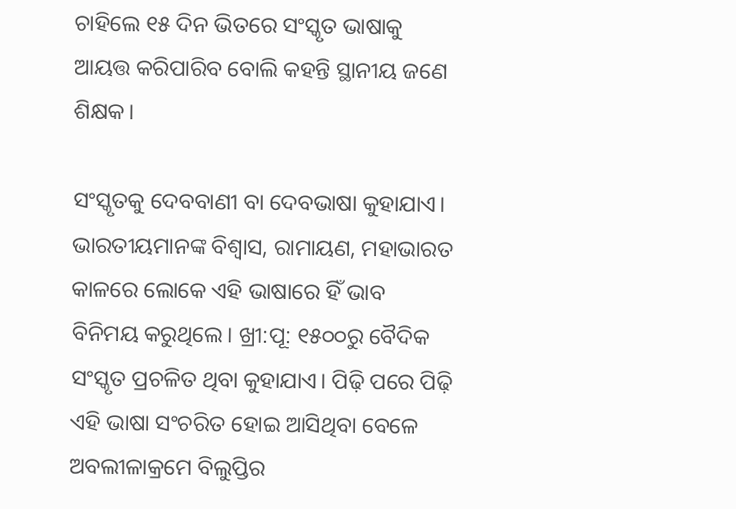ଚାହିଲେ ୧୫ ଦିନ ଭିତରେ ସଂସ୍କୃତ ଭାଷାକୁ ଆୟତ୍ତ କରିପାରିବ ବୋଲି କହନ୍ତି ସ୍ଥାନୀୟ ଜଣେ ଶିକ୍ଷକ।

ସଂସ୍କୃତକୁ ଦେବବାଣୀ ବା ଦେବଭାଷା କୁହାଯାଏ। ଭାରତୀୟମାନଙ୍କ ବିଶ୍ବାସ, ରାମାୟଣ, ମହାଭାରତ କାଳରେ ଲୋକେ ଏହି ଭାଷାରେ ହିଁ ଭାବ ବିନିମୟ କରୁଥିଲେ। ଖ୍ରୀ:ପୂ: ୧୫୦୦ରୁ ବୈଦିକ ସଂସ୍କୃତ ପ୍ରଚଳିତ ଥିବା କୁହାଯାଏ। ପିଢ଼ି ପରେ ପିଢ଼ି ଏହି ଭାଷା ସଂଚରିତ ହୋଇ ଆସିଥିବା ବେଳେ ଅବଲୀଳାକ୍ରମେ ବିଲୁପ୍ତିର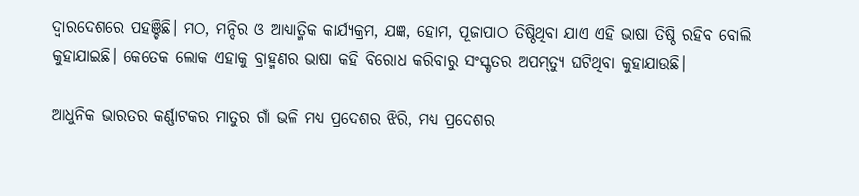ଦ୍ବାରଦେଶରେ ପହଞ୍ଚିଛି। ମଠ, ମନ୍ଦିର ଓ ଆଧ୍ୟାତ୍ମିକ କାର୍ଯ୍ୟକ୍ରମ, ଯଜ୍ଞ, ହୋମ, ପୂଜାପାଠ ତିଷ୍ଠିଥିବା ଯାଏ ଏହି ଭାଷା ତିଷ୍ଠି ରହିବ ବୋଲି କୁହାଯାଇଛି। କେତେକ ଲୋକ ଏହାକୁ ବ୍ରାହ୍ମଣର ଭାଷା କହି ବିରୋଧ କରିବାରୁ ସଂସ୍କୃତର ଅପମ୍‌ତ୍ୟୁ ଘଟିଥିବା କୁହାଯାଉଛି।

ଆଧୁନିକ ଭାରତର କର୍ଣ୍ଣାଟକର ମାତୁର ଗାଁ ଭଳି ମଧ୍ୟ ପ୍ରଦେଶର ଝିରି, ମଧ୍ୟ ପ୍ରଦେଶର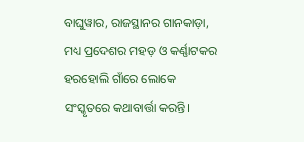ବାଘୁୱାର, ରାଜସ୍ଥାନର ଗାନକାଡ଼ା, ମଧ୍ୟ ପ୍ରଦେଶର ମହଡ଼ ଓ କର୍ଣ୍ଣାଟକର ହରହୋଲି ଗାଁରେ ଲୋକେ ସଂସ୍କୃତରେ କଥାବାର୍ତ୍ତା କରନ୍ତି।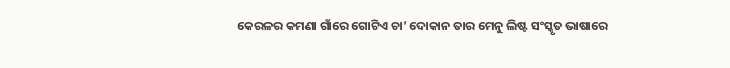କେରଳର କମଣା ଗାଁରେ ଗୋଟିଏ ଚା’ ଦୋକାନ ତାର ମେନୁ ଲିଷ୍ଟ ସଂସ୍କୃତ ଭାଷାରେ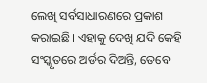ଲେଖି ସର୍ବସାଧାରଣରେ ପ୍ରକାଶ କରାଇଛି। ଏହାକୁ ଦେଖି ଯଦି କେହି ସଂସ୍କୃତରେ ଅର୍ଡର ଦିଅନ୍ତି, ତେବେ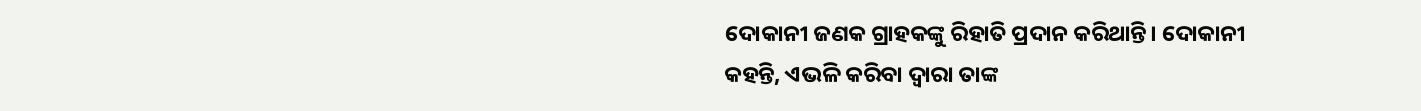ଦୋକାନୀ ଜଣକ ଗ୍ରାହକଙ୍କୁ ରିହାତି ପ୍ରଦାନ କରିଥାନ୍ତି। ଦୋକାନୀ କହନ୍ତି, ଏଭଳି କରିବା ଦ୍ବାରା ତାଙ୍କ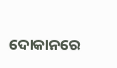ଦୋକାନରେ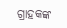ଗ୍ରାହକଙ୍କ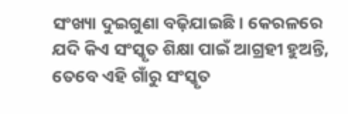ସଂଖ୍ୟା ଦୁଇଗୁଣା ବଢ଼ିଯାଇଛି। କେରଳରେ ଯଦି କିଏ ସଂସ୍କୃତ ଶିକ୍ଷା ପାଇଁ ଆଗ୍ରହୀ ହୁଅନ୍ତି, ତେବେ ଏହି ଗାଁରୁ ସଂସ୍କୃତ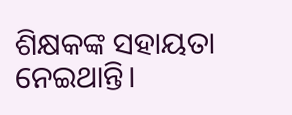ଶିକ୍ଷକଙ୍କ ସହାୟତା ନେଇଥାନ୍ତି।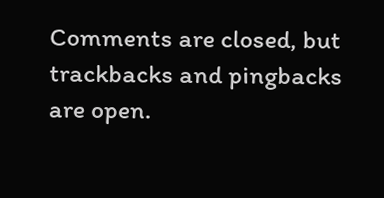Comments are closed, but trackbacks and pingbacks are open.